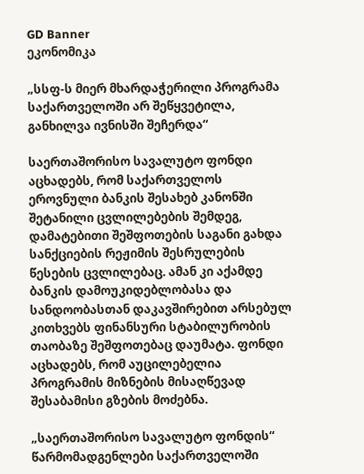GD Banner
ეკონომიკა

„სსფ-ს მიერ მხარდაჭერილი პროგრამა საქართველოში არ შეწყვეტილა, განხილვა ივნისში შეჩერდა“

საერთაშორისო სავალუტო ფონდი აცხადებს, რომ საქართველოს ეროვნული ბანკის შესახებ კანონში შეტანილი ცვლილებების შემდეგ, დამატებითი შეშფოთების საგანი გახდა სანქციების რეჟიმის შესრულების წესების ცვლილებაც. ამან კი აქამდე ბანკის დამოუკიდებლობასა და სანდოობასთან დაკავშირებით არსებულ კითხვებს ფინანსური სტაბილურობის თაობაზე შეშფოთებაც დაუმატა. ფონდი აცხადებს, რომ აუცილებელია პროგრამის მიზნების მისაღწევად შესაბამისი გზების მოძებნა.

„საერთაშორისო სავალუტო ფონდის“ წარმომადგენლები საქართველოში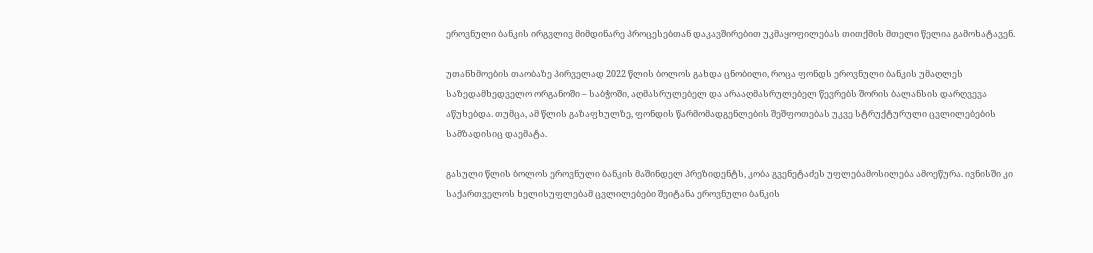ეროვნული ბანკის ირგვლივ მიმდინარე პროცესებთან დაკავშირებით უკმაყოფილებას თითქმის მთელი წელია გამოხატავენ.

უთანხმოების თაობაზე პირველად 2022 წლის ბოლოს გახდა ცნობილი, როცა ფონდს ეროვნული ბანკის უმაღლეს საზედამხედველო ორგანოში – საბჭოში, აღმასრულებელ და არააღმასრულებელ წევრებს შორის ბალანსის დარღვევა აწუხებდა. თუმცა, ამ წლის გაზაფხულზე, ფონდის წარმომადგენლების შეშფოთებას უკვე სტრუქტურული ცვლილებების სამზადისიც დაემატა.

გასული წლის ბოლოს ეროვნული ბანკის მაშინდელ პრეზიდენტს, კობა გვენეტაძეს უფლებამოსილება ამოეწურა. ივნისში კი საქართველოს ხელისუფლებამ ცვლილებები შეიტანა ეროვნული ბანკის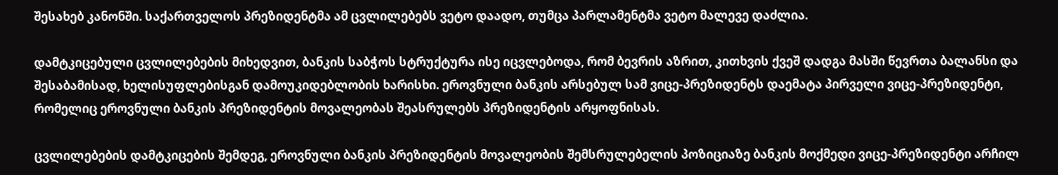შესახებ კანონში. საქართველოს პრეზიდენტმა ამ ცვლილებებს ვეტო დაადო, თუმცა პარლამენტმა ვეტო მალევე დაძლია.

დამტკიცებული ცვლილებების მიხედვით, ბანკის საბჭოს სტრუქტურა ისე იცვლებოდა, რომ ბევრის აზრით, კითხვის ქვეშ დადგა მასში წევრთა ბალანსი და შესაბამისად, ხელისუფლებისგან დამოუკიდებლობის ხარისხი. ეროვნული ბანკის არსებულ სამ ვიცე-პრეზიდენტს დაემატა პირველი ვიცე-პრეზიდენტი, რომელიც ეროვნული ბანკის პრეზიდენტის მოვალეობას შეასრულებს პრეზიდენტის არყოფნისას.

ცვლილებების დამტკიცების შემდეგ, ეროვნული ბანკის პრეზიდენტის მოვალეობის შემსრულებელის პოზიციაზე ბანკის მოქმედი ვიცე-პრეზიდენტი არჩილ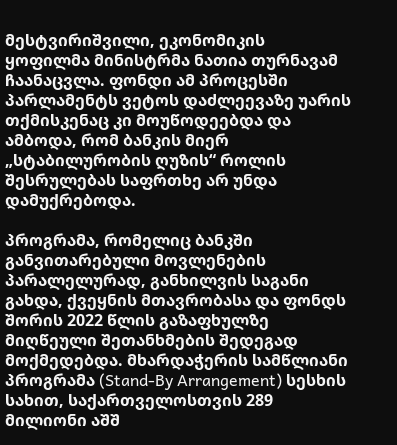მესტვირიშვილი, ეკონომიკის ყოფილმა მინისტრმა ნათია თურნავამ ჩაანაცვლა. ფონდი ამ პროცესში პარლამენტს ვეტოს დაძლეევაზე უარის თქმისკენაც კი მოუწოდეებდა და ამბოდა, რომ ბანკის მიერ „სტაბილურობის ღუზის“ როლის შესრულებას საფრთხე არ უნდა დამუქრებოდა.

პროგრამა, რომელიც ბანკში განვითარებული მოვლენების პარალელურად, განხილვის საგანი გახდა, ქვეყნის მთავრობასა და ფონდს შორის 2022 წლის გაზაფხულზე მიღწეული შეთანხმების შედეგად მოქმედებდა. მხარდაჭერის სამწლიანი პროგრამა (Stand-By Arrangement) სესხის სახით, საქართველოსთვის 289 მილიონი აშშ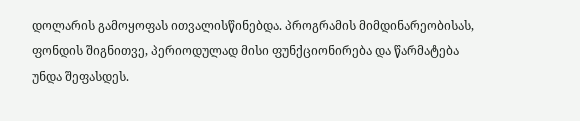დოლარის გამოყოფას ითვალისწინებდა. პროგრამის მიმდინარეობისას, ფონდის შიგნითვე, პერიოდულად მისი ფუნქციონირება და წარმატება უნდა შეფასდეს.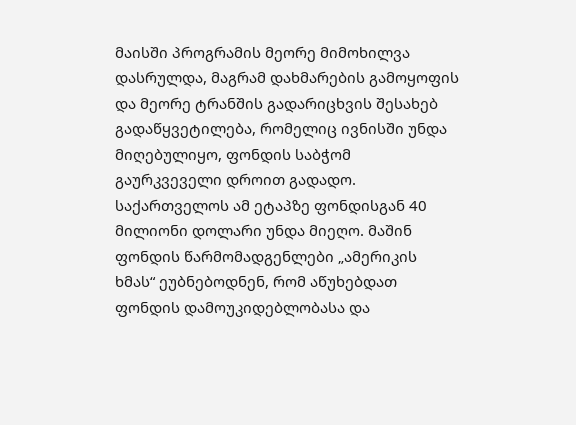მაისში პროგრამის მეორე მიმოხილვა დასრულდა, მაგრამ დახმარების გამოყოფის და მეორე ტრანშის გადარიცხვის შესახებ გადაწყვეტილება, რომელიც ივნისში უნდა მიღებულიყო, ფონდის საბჭომ გაურკვეველი დროით გადადო. საქართველოს ამ ეტაპზე ფონდისგან 40 მილიონი დოლარი უნდა მიეღო. მაშინ ფონდის წარმომადგენლები „ამერიკის ხმას“ ეუბნებოდნენ, რომ აწუხებდათ ფონდის დამოუკიდებლობასა და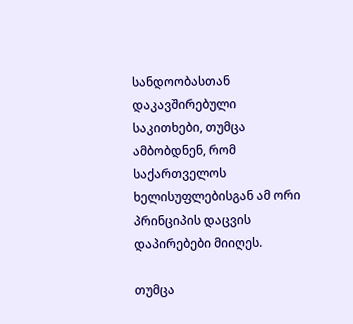სანდოობასთან დაკავშირებული საკითხები, თუმცა ამბობდნენ, რომ საქართველოს ხელისუფლებისგან ამ ორი პრინციპის დაცვის დაპირებები მიიღეს.

თუმცა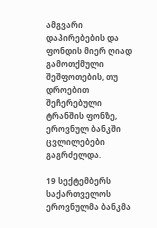ამგვარი დაპირებების და ფონდის მიერ ღიად გამოთქმული შეშფოთების, თუ დროებით შეჩერებული ტრანშის ფონზე, ეროვნულ ბანკში ცვლილებები გაგრძელდა.

19 სექტემბერს საქართველოს ეროვნულმა ბანკმა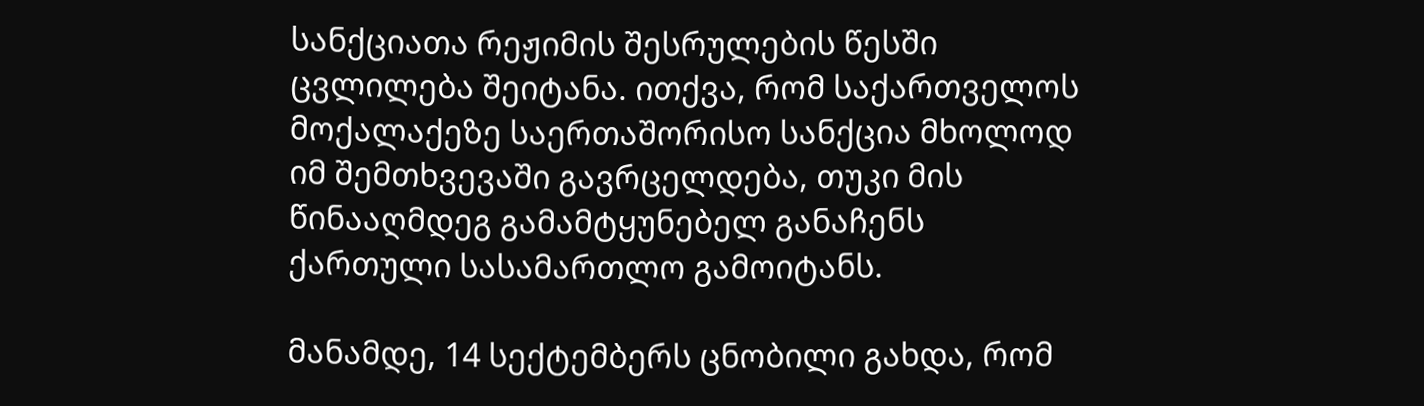სანქციათა რეჟიმის შესრულების წესში ცვლილება შეიტანა. ითქვა, რომ საქართველოს მოქალაქეზე საერთაშორისო სანქცია მხოლოდ იმ შემთხვევაში გავრცელდება, თუკი მის წინააღმდეგ გამამტყუნებელ განაჩენს ქართული სასამართლო გამოიტანს.

მანამდე, 14 სექტემბერს ცნობილი გახდა, რომ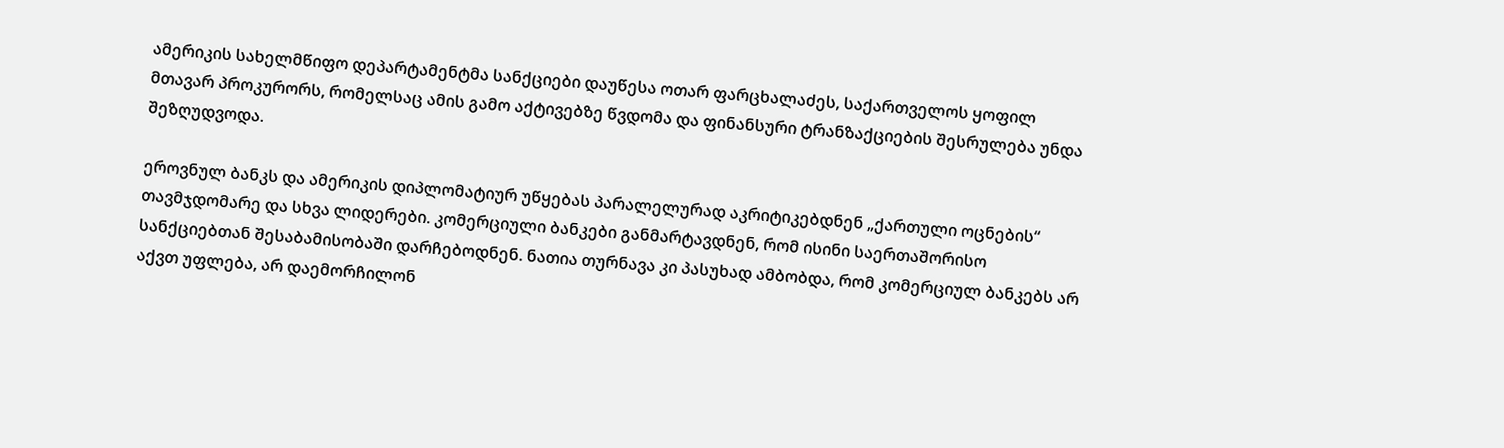ამერიკის სახელმწიფო დეპარტამენტმა სანქციები დაუწესა ოთარ ფარცხალაძეს, საქართველოს ყოფილ მთავარ პროკურორს, რომელსაც ამის გამო აქტივებზე წვდომა და ფინანსური ტრანზაქციების შესრულება უნდა შეზღუდვოდა.

ეროვნულ ბანკს და ამერიკის დიპლომატიურ უწყებას პარალელურად აკრიტიკებდნენ „ქართული ოცნების“ თავმჯდომარე და სხვა ლიდერები. კომერციული ბანკები განმარტავდნენ, რომ ისინი საერთაშორისო სანქციებთან შესაბამისობაში დარჩებოდნენ. ნათია თურნავა კი პასუხად ამბობდა, რომ კომერციულ ბანკებს არ აქვთ უფლება, არ დაემორჩილონ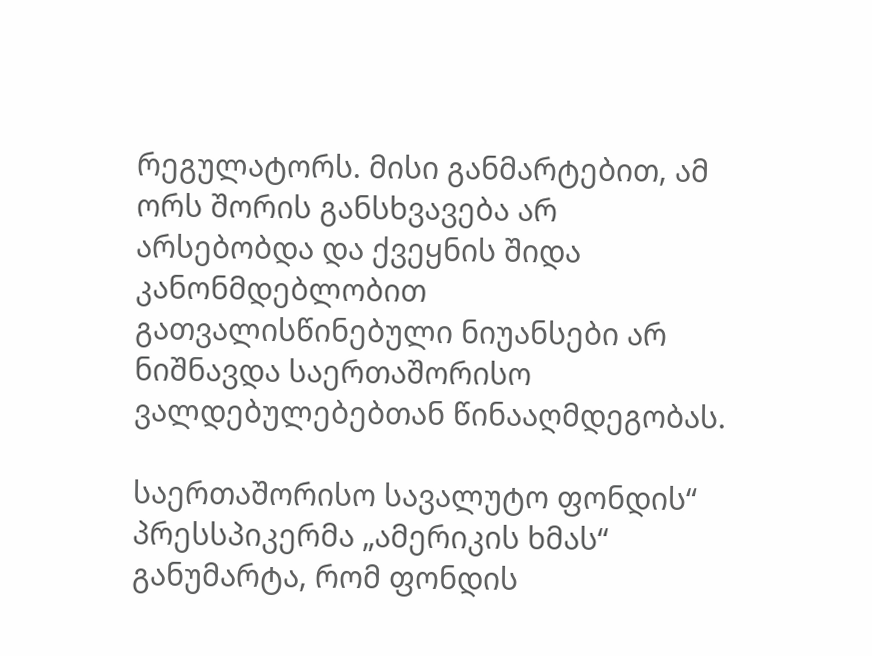რეგულატორს. მისი განმარტებით, ამ ორს შორის განსხვავება არ არსებობდა და ქვეყნის შიდა კანონმდებლობით გათვალისწინებული ნიუანსები არ ნიშნავდა საერთაშორისო ვალდებულებებთან წინააღმდეგობას.

საერთაშორისო სავალუტო ფონდის“ პრესსპიკერმა „ამერიკის ხმას“ განუმარტა, რომ ფონდის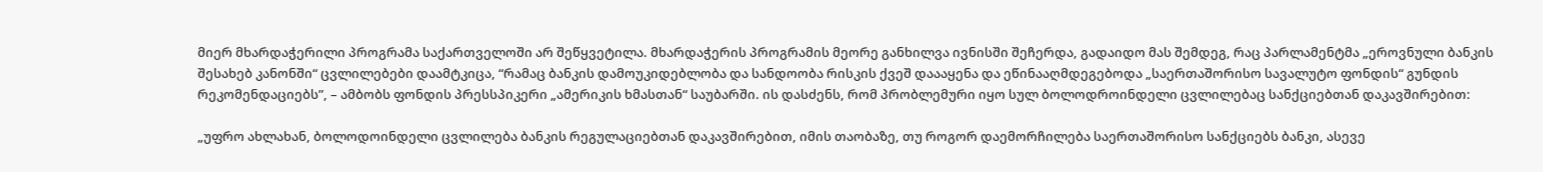მიერ მხარდაჭერილი პროგრამა საქართველოში არ შეწყვეტილა. მხარდაჭერის პროგრამის მეორე განხილვა ივნისში შეჩერდა, გადაიდო მას შემდეგ, რაც პარლამენტმა „ეროვნული ბანკის შესახებ კანონში“ ცვლილებები დაამტკიცა, “რამაც ბანკის დამოუკიდებლობა და სანდოობა რისკის ქვეშ დაააყენა და ეწინააღმდეგებოდა „საერთაშორისო სავალუტო ფონდის“ გუნდის რეკომენდაციებს”, – ამბობს ფონდის პრესსპიკერი „ამერიკის ხმასთან“ საუბარში. ის დასძენს, რომ პრობლემური იყო სულ ბოლოდროინდელი ცვლილებაც სანქციებთან დაკავშირებით:

„უფრო ახლახან, ბოლოდოინდელი ცვლილება ბანკის რეგულაციებთან დაკავშირებით, იმის თაობაზე, თუ როგორ დაემორჩილება საერთაშორისო სანქციებს ბანკი, ასევე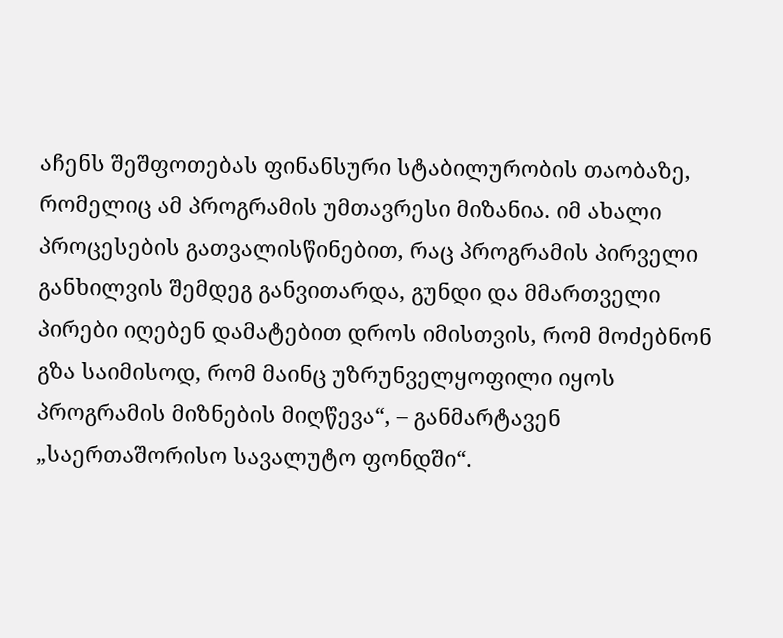აჩენს შეშფოთებას ფინანსური სტაბილურობის თაობაზე, რომელიც ამ პროგრამის უმთავრესი მიზანია. იმ ახალი პროცესების გათვალისწინებით, რაც პროგრამის პირველი განხილვის შემდეგ განვითარდა, გუნდი და მმართველი პირები იღებენ დამატებით დროს იმისთვის, რომ მოძებნონ გზა საიმისოდ, რომ მაინც უზრუნველყოფილი იყოს პროგრამის მიზნების მიღწევა“, – განმარტავენ „საერთაშორისო სავალუტო ფონდში“.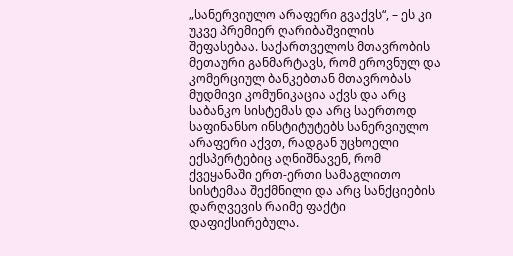„სანერვიულო არაფერი გვაქვს“, – ეს კი უკვე პრემიერ ღარიბაშვილის შეფასებაა. საქართველოს მთავრობის მეთაური განმარტავს, რომ ეროვნულ და კომერციულ ბანკებთან მთავრობას მუდმივი კომუნიკაცია აქვს და არც საბანკო სისტემას და არც საერთოდ საფინანსო ინსტიტუტებს სანერვიულო არაფერი აქვთ, რადგან უცხოელი ექსპერტებიც აღნიშნავენ, რომ ქვეყანაში ერთ-ერთი სამაგლითო სისტემაა შექმნილი და არც სანქციების დარღვევის რაიმე ფაქტი დაფიქსირებულა.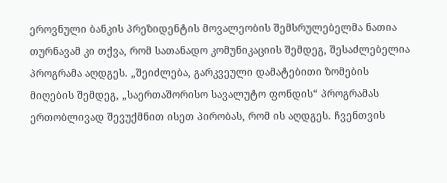ეროვნული ბანკის პრეზიდენტის მოვალეობის შემსრულებელმა ნათია თურნავამ კი თქვა, რომ სათანადო კომუნიკაციის შემდეგ, შესაძლებელია პროგრამა აღდგეს. „შეიძლება, გარკვეული დამატებითი ზომების მიღების შემდეგ, „საერთაშორისო სავალუტო ფონდის“ პროგრამას ერთობლივად შევუქმნით ისეთ პირობას, რომ ის აღდგეს. ჩვენთვის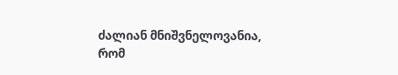ძალიან მნიშვნელოვანია, რომ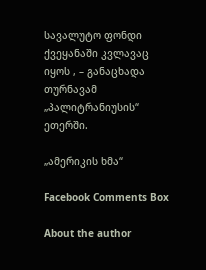სავალუტო ფონდი ქვეყანაში კვლავაც იყოს , – განაცხადა თურნავამ „პალიტრანიუსის“ ეთერში.

„ამერიკის ხმა“

Facebook Comments Box

About the author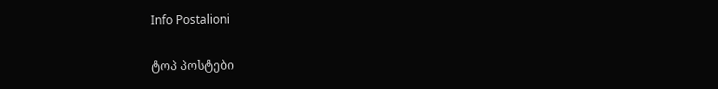Info Postalioni

ტოპ პოსტები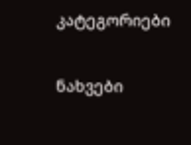კატეგორიები

ნახვები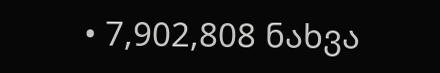• 7,902,808 ნახვა